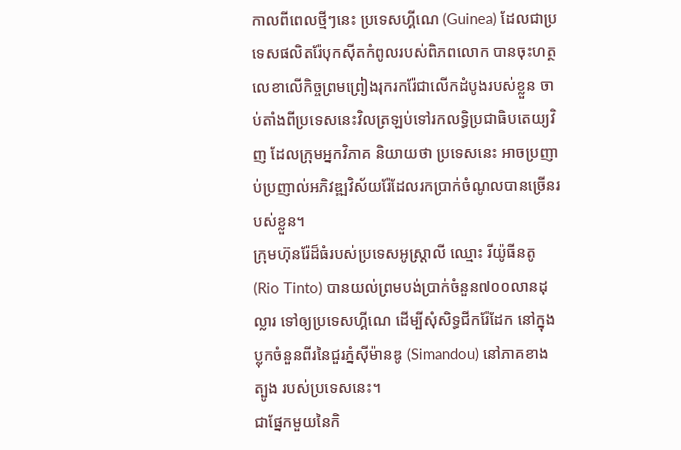កាលពីពេលថ្មីៗនេះ ប្រទេសហ្គីណេ (Guinea) ដែលជាប្រទេសផលិតរ៉ែបុកស៊ីតកំពូលរបស់ពិភពលោក បានចុះហត្ថលេខាលើកិច្ចព្រមព្រៀងរុករករ៉ែជាលើកដំបូងរបស់ខ្លួន ចាប់តាំងពីប្រទេសនេះវិលត្រឡប់ទៅរកលទ្ធិប្រជាធិបតេយ្យវិញ ដែលក្រុមអ្នកវិភាគ និយាយថា ប្រទេសនេះ អាចប្រញាប់ប្រញាល់អភិវឌ្ឍវិស័យរ៉ែដែលរកប្រាក់ចំណូលបានច្រើនរបស់ខ្លួន។
ក្រុមហ៊ុនរ៉ែដ៏ធំរបស់ប្រទេសអូស្រ្តាលី ឈ្មោះ រីយ៉ូធីនតូ (Rio Tinto) បានយល់ព្រមបង់ប្រាក់ចំនួន៧០០លានដុល្លារ ទៅឲ្យប្រទេសហ្គីណេ ដើម្បីសុំសិទ្ធជីករ៉ែដែក នៅក្នុងប្លុកចំនួនពីរនៃជួរភ្នំស៊ីម៉ានឌូ (Simandou) នៅភាគខាងត្បូង របស់ប្រទេសនេះ។
ជាផ្នែកមួយនៃកិ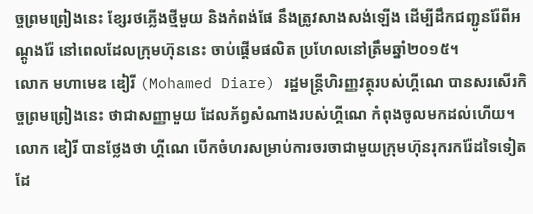ច្ចព្រមព្រៀងនេះ ខ្សែរថភ្លើងថ្មីមួយ និងកំពង់ផែ នឹងត្រូវសាងសង់ឡើង ដើម្បីដឹកជញ្ជូនរ៉ែពីអណ្តូងរ៉ែ នៅពេលដែលក្រុមហ៊ុននេះ ចាប់ផ្តើមផលិត ប្រហែលនៅត្រឹមឆ្នាំ២០១៥។
លោក មហាមេឌ ឌៀរី (Mohamed Diare) រដ្ឋមន្ត្រីហិរញ្ញវត្ថុរបស់ហ្គីណេ បានសរសើរកិច្ចព្រមព្រៀងនេះ ថាជាសញ្ញាមួយ ដែលភ័ព្វសំណាងរបស់ហ្គីណេ កំពុងចូលមកដល់ហើយ។
លោក ឌៀរី បានថ្លែងថា ហ្គីណេ បើកចំហរសម្រាប់ការចរចាជាមួយក្រុមហ៊ុនរុករករ៉ែដទៃទៀត ដែ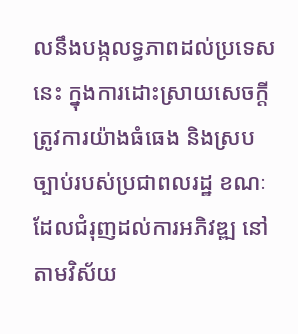លនឹងបង្កលទ្ធភាពដល់ប្រទេសនេះ ក្នុងការដោះស្រាយសេចក្តីត្រូវការយ៉ាងធំធេង និងស្របច្បាប់របស់ប្រជាពលរដ្ឋ ខណៈដែលជំរុញដល់ការអភិវឌ្ឍ នៅតាមវិស័យ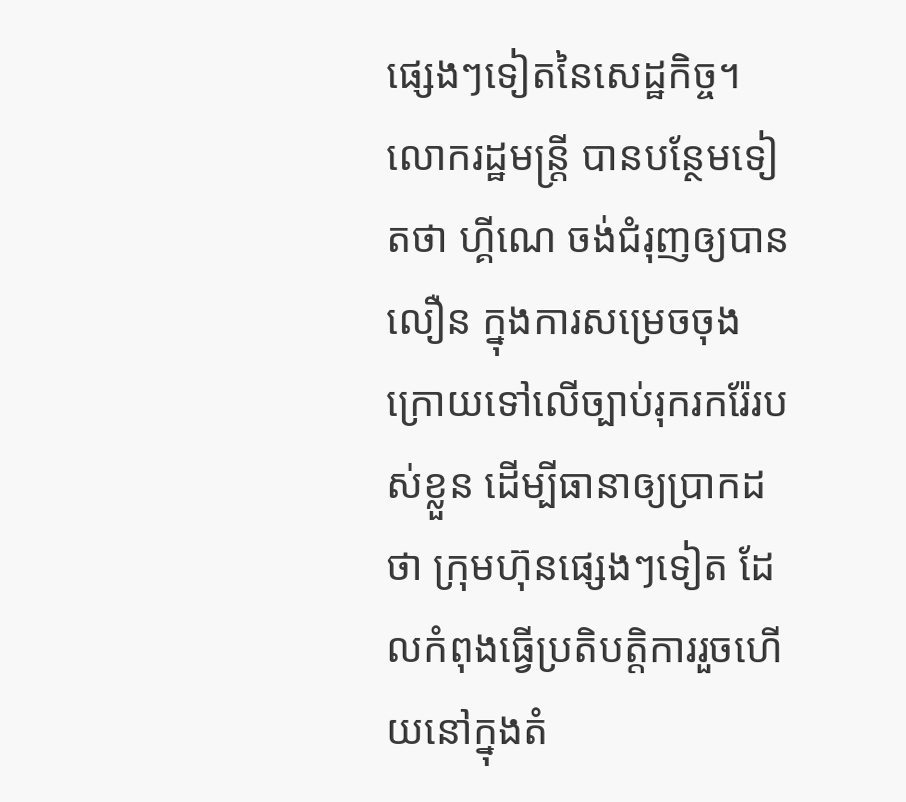ផ្សេងៗទៀតនៃសេដ្ឋកិច្ច។
លោករដ្ឋមន្ត្រី បានបន្ថែមទៀតថា ហ្គីណេ ចង់ជំរុញឲ្យបានលឿន ក្នុងការសម្រេចចុងក្រោយទៅលើច្បាប់រុករករ៉ែរបស់ខ្លួន ដើម្បីធានាឲ្យប្រាកដថា ក្រុមហ៊ុនផ្សេងៗទៀត ដែលកំពុងធ្វើប្រតិបត្តិការរួចហើយនៅក្នុងតំ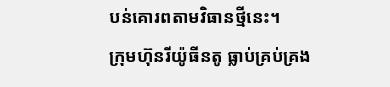បន់គោរពតាមវិធានថ្មីនេះ។
ក្រុមហ៊ុនរីយ៉ូធីនតូ ធ្លាប់គ្រប់គ្រង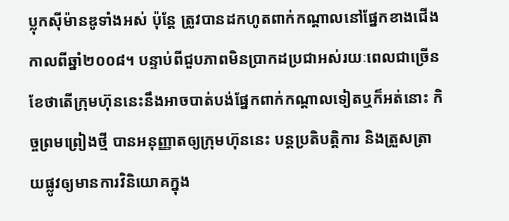ប្លុកស៊ីម៉ានឌូទាំងអស់ ប៉ុន្តែ ត្រូវបានដកហូតពាក់កណ្តាលនៅផ្នែកខាងជើង កាលពីឆ្នាំ២០០៨។ បន្ទាប់ពីជួបភាពមិនប្រាកដប្រជាអស់រយៈពេលជាច្រើនខែថាតើក្រុមហ៊ុននេះនឹងអាចបាត់បង់ផ្នែកពាក់កណ្តាលទៀតឬក៏អត់នោះ កិច្ចព្រមព្រៀងថ្មី បានអនុញ្ញាតឲ្យក្រុមហ៊ុននេះ បន្តប្រតិបតិ្តការ និងត្រួសត្រាយផ្លូវឲ្យមានការវិនិយោគក្នុង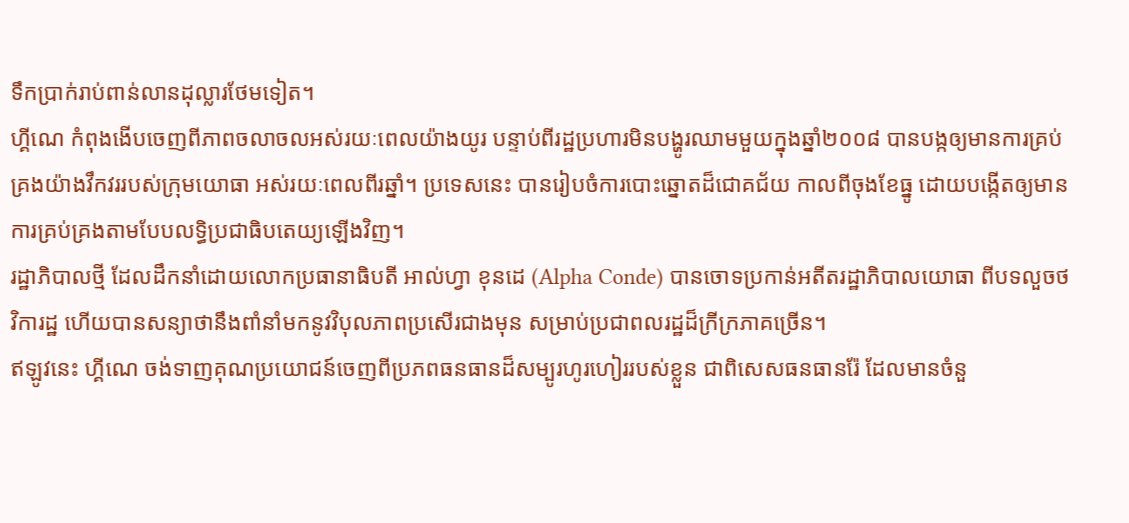ទឹកប្រាក់រាប់ពាន់លានដុល្លារថែមទៀត។
ហ្គីណេ កំពុងងើបចេញពីភាពចលាចលអស់រយៈពេលយ៉ាងយូរ បន្ទាប់ពីរដ្ឋប្រហារមិនបង្ហូរឈាមមួយក្នុងឆ្នាំ២០០៨ បានបង្កឲ្យមានការគ្រប់គ្រងយ៉ាងវឹកវររបស់ក្រុមយោធា អស់រយៈពេលពីរឆ្នាំ។ ប្រទេសនេះ បានរៀបចំការបោះឆ្នោតដ៏ជោគជ័យ កាលពីចុងខែធ្នូ ដោយបង្កើតឲ្យមានការគ្រប់គ្រងតាមបែបលទ្ធិប្រជាធិបតេយ្យឡើងវិញ។
រដ្ឋាភិបាលថ្មី ដែលដឹកនាំដោយលោកប្រធានាធិបតី អាល់ហ្វា ខុនដេ (Alpha Conde) បានចោទប្រកាន់អតីតរដ្ឋាភិបាលយោធា ពីបទលួចថវិការដ្ឋ ហើយបានសន្យាថានឹងពាំនាំមកនូវវិបុលភាពប្រសើរជាងមុន សម្រាប់ប្រជាពលរដ្ឋដ៏ក្រីក្រភាគច្រើន។
ឥឡូវនេះ ហ្គីណេ ចង់ទាញគុណប្រយោជន៍ចេញពីប្រភពធនធានដ៏សម្បូរហូរហៀររបស់ខ្លួន ជាពិសេសធនធានរ៉ែ ដែលមានចំនួ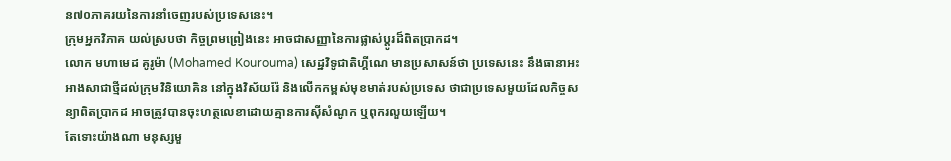ន៧០ភាគរយនៃការនាំចេញរបស់ប្រទេសនេះ។
ក្រុមអ្នកវិភាគ យល់ស្របថា កិច្ចព្រមព្រៀងនេះ អាចជាសញ្ញានៃការផ្លាស់ប្តូរដ៏ពិតប្រាកដ។
លោក មហាមេដ គូរូម៉ា (Mohamed Kourouma) សេដ្ឋវិទូជាតិហ្គីណេ មានប្រសាសន៍ថា ប្រទេសនេះ នឹងធានាអះអាងសាជាថ្មីដល់ក្រុមវិនិយោគិន នៅក្នុងវិស័យរ៉ែ និងលើកកម្ពស់មុខមាត់របស់ប្រទេស ថាជាប្រទេសមួយដែលកិច្ចសន្យាពិតប្រាកដ អាចត្រូវបានចុះហត្ថលេខាដោយគ្មានការស៊ីសំណូក ឬពុករលួយឡើយ។
តែទោះយ៉ាងណា មនុស្សមួ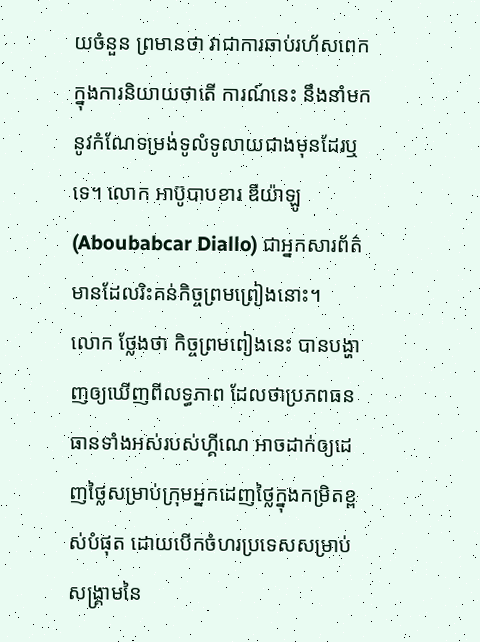យចំនួន ព្រមានថា វាជាការឆាប់រហ័សពេកក្នុងការនិយាយថាតើ ការណ៍នេះ នឹងនាំមកនូវកំណែទម្រង់ទូលំទូលាយជាងមុនដែរឬទេ។ លោក អាប៊ូបាបខារ ឌីយ៉ាឡូ (Aboubabcar Diallo) ជាអ្នកសារព័ត៌មានដែលរិះគន់កិច្ចព្រមព្រៀងនោះ។
លោក ថ្លែងថា កិច្ចព្រមពៀងនេះ បានបង្ហាញឲ្យឃើញពីលទ្ធភាព ដែលថាប្រភពធនធានទាំងអស់របស់ហ្គីណេ អាចដាក់ឲ្យដេញថ្លៃសម្រាប់ក្រុមអ្នកដេញថ្លៃក្នុងកម្រិតខ្ពស់បំផុត ដោយបើកចំហរប្រទេសសម្រាប់សង្គ្រាមនៃ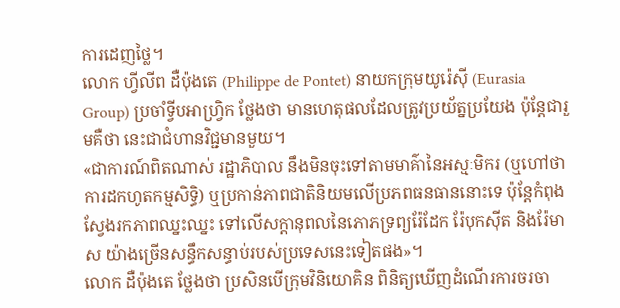ការដេញថ្លៃ។
លោក ហ្វីលីព ដឺប៉ុងតេ (Philippe de Pontet) នាយកក្រុមយូរ៉េស៊ី (Eurasia Group) ប្រចាំទ្វីបអាហ្វ្រិក ថ្លែងថា មានហេតុផលដែលត្រូវប្រយ័ត្នប្រយែង ប៉ុន្តែជារួមគឺថា នេះជាជំហានវិជ្ជមានមួយ។
«ជាការណ៍ពិតណាស់ រដ្ឋាភិបាល នឹងមិនចុះទៅតាមមាគ៌ានៃអស្មៈមិករ (ឬហៅថាការដកហូតកម្មសិទ្ធិ) ឬប្រកាន់ភាពជាតិនិយមលើប្រភពធនធាននោះទេ ប៉ុន្តែកំពុងស្វែងរកភាពឈ្នះឈ្នះ ទៅលើសក្តានុពលនៃភោភទ្រព្យរ៉ែដែក រ៉ែបុកស៊ីត និងរ៉ែមាស យ៉ាងច្រើនសន្ធឹកសន្ធាប់របស់ប្រទេសនេះទៀតផង»។
លោក ដឺប៉ុងតេ ថ្លែងថា ប្រសិនបើក្រុមវិនិយោគិន ពិនិត្យឃើញដំណើរការចរចា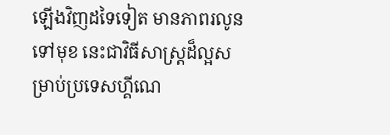ឡើងវិញដទៃទៀត មានភាពរលូនទៅមុខ នេះជាវិធីសាស្ត្រដ៏ល្អសម្រាប់ប្រទេសហ្គីណេ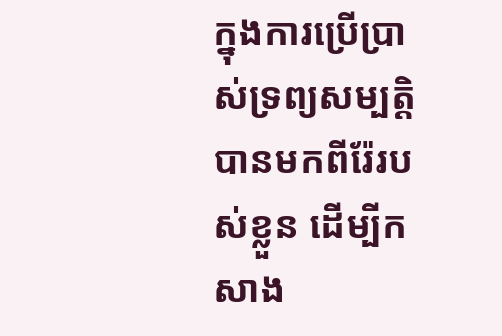ក្នុងការប្រើប្រាស់ទ្រព្យសម្បត្តិបានមកពីរ៉ែរបស់ខ្លួន ដើម្បីកសាង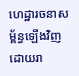ហេដ្ឋារចនាសម្ព័ន្ធឡើងវិញ ដោយរា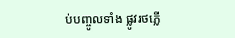ប់បញ្ចូលទាំង ផ្លូវរថភ្លើ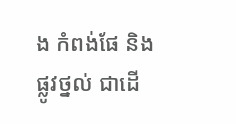ង កំពង់ផែ និងផ្លូវថ្នល់ ជាដើ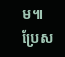ម៕
ប្រែស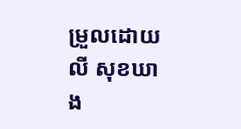ម្រួលដោយ លី សុខឃាង